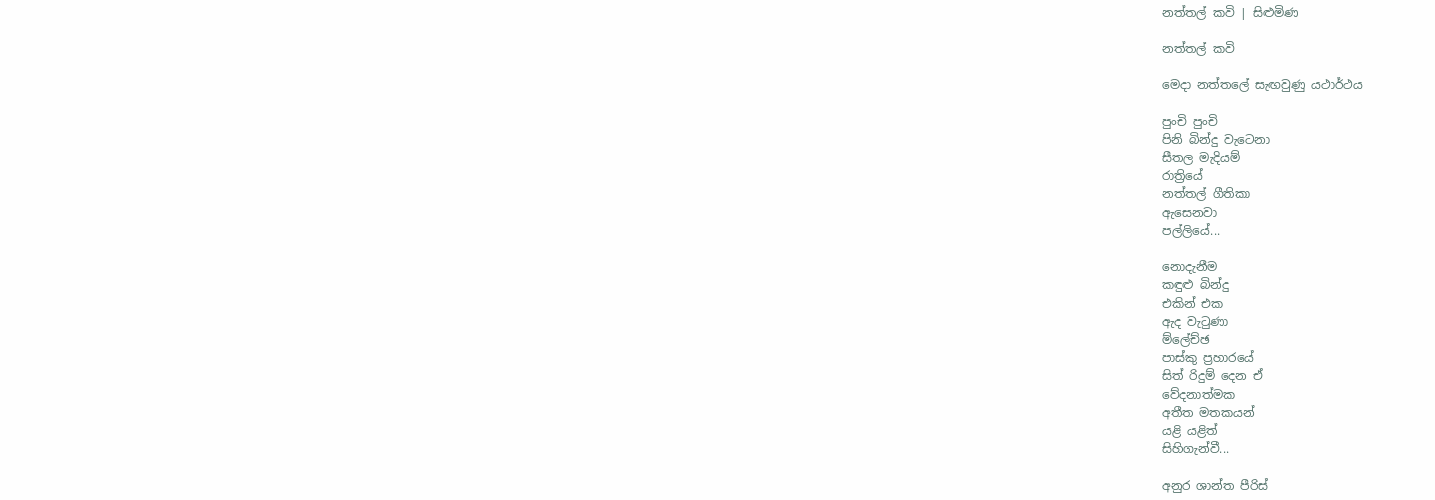නත්තල් කවි | සිළුමිණ

නත්තල් කවි

මෙදා නත්තලේ සැඟවුණු යථාර්ථය

පුංචි පුංචි
පිනි බින්දු වැටෙනා
සීතල මැදියම්
රාත්‍රියේ
නත්තල් ගීතිකා
ඇසෙනවා
පල්ලියේ...

නොදැනීම
කඳුළු බින්දු‍
එකින් එක‍
ඇද වැටුණා
ම්ලේච්ඡ
පාස්කු ප්‍රහාරයේ‍
සිත් රිදුම් දෙන ඒ‍
වේදනාත්මක‍
අතීත මතකයන්
යළි යළිත්
සිහිගැන්වී...

අනුර ශාන්ත පීරිස්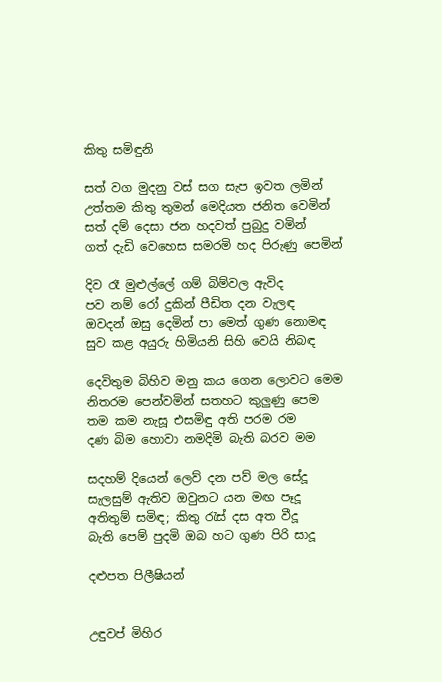කිතු සමිඳුනි

සත් වග මුදනු වස් සග සැප ඉවත ලමින්
උත්තම කිතු තුමන් මෙදියත ජනිත වෙමින්
සත් දම් දෙසා ජන හදවත් පුබුදු වමින්
ගත් දැඩි වෙහෙස සමරමි හද පිරුණු පෙමින්

දිව රෑ මුළුල්ලේ ගම් බිම්වල ඇවිද
පව නම් රෝ දුකින් පීඩිත දන වැලඳ
ඔවදන් ඔසු දෙමින් පා මෙත් ගුණ නොමඳ
සුව කළ අයුරු හිමියනි සිහි වෙයි නිබඳ

දෙවිතුම බිහිව මනු කය ගෙන ලොවට මෙම
නිතරම පෙන්වමින් සතහට කුලුණු පෙම
තම කම නැසූ එසමිඳු අති පරම රම
දණ බිම හොවා නමදිමි බැති බරව මම

සදහම් දියෙන් ලෙව් දන පව් මල සේදූ
සැලසුම් ඇතිව ඔවුනට යන මඟ පෑදූ
අතිතුම් සමිඳ; කිතු රැස් දස අත වීදූ
බැති පෙම් පුදමි ඔබ හට ගුණ පිරි සාදූ

දළුපත පිලීෂියන්


උඳුවප් මිහිර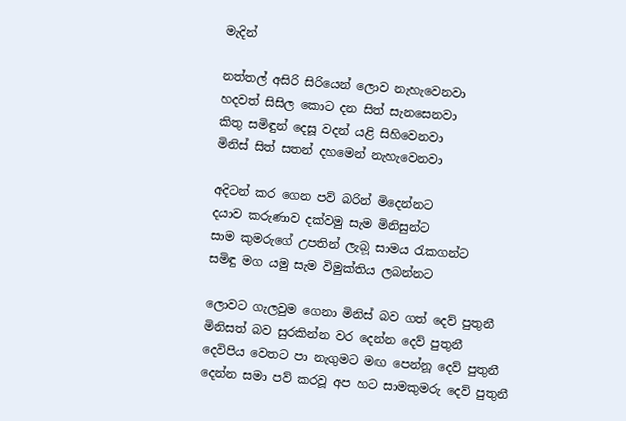මැදින්

නත්තල් අසිරි සිරියෙන් ලොව නැහැවෙනවා
හදවත් සිසිල කොට දන සිත් සැනසෙනවා
කිතු සමිඳුන් දෙසූ වදන් යළි සිහිවෙනවා
මිනිස් සිත් සතන් දහමෙන් නැහැවෙනවා

අදිටන් කර ගෙන පව් බරින් මිදෙන්නට
දයාව කරුණාව දක්වමු සැම මිනිසුන්ට
සාම කුමරුගේ උපතින් ලැබ‍ූ සාමය රැකගන්ට
සමිඳු මග යමු සැම විමුක්තිය ලබන්නට

ලොවට ගැලවුම ගෙනා මිනිස් බව ගත් දෙව් පුතුනී
මිනිසත් බව සුරකින්න වර දෙන්න දෙව් පුතුනී
දෙවිපිය වෙතට පා නැගුමට මඟ පෙන්නූ දෙව් පුතුනී
දෙන්න සමා පව් කරවූ අප හට සාමකුමරු දෙව් පුතුනී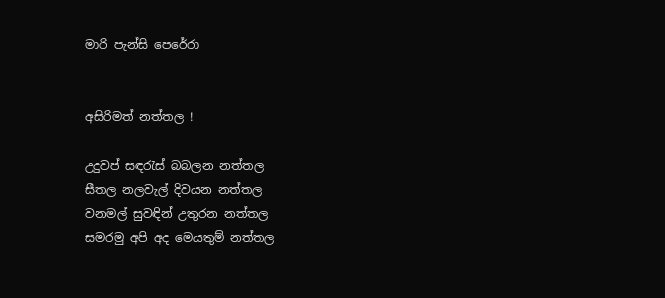මාරි පැන්සි පෙරේරා


අසිරිමත් නත්තල !

උදුවප් සඳරැස් බබලන නත්තල
සීතල නලවැල් දිවයන නත්තල
වනමල් සුවඳින් උතුරන නත්තල
සමරමු අපි අද මෙයතුම් නත්තල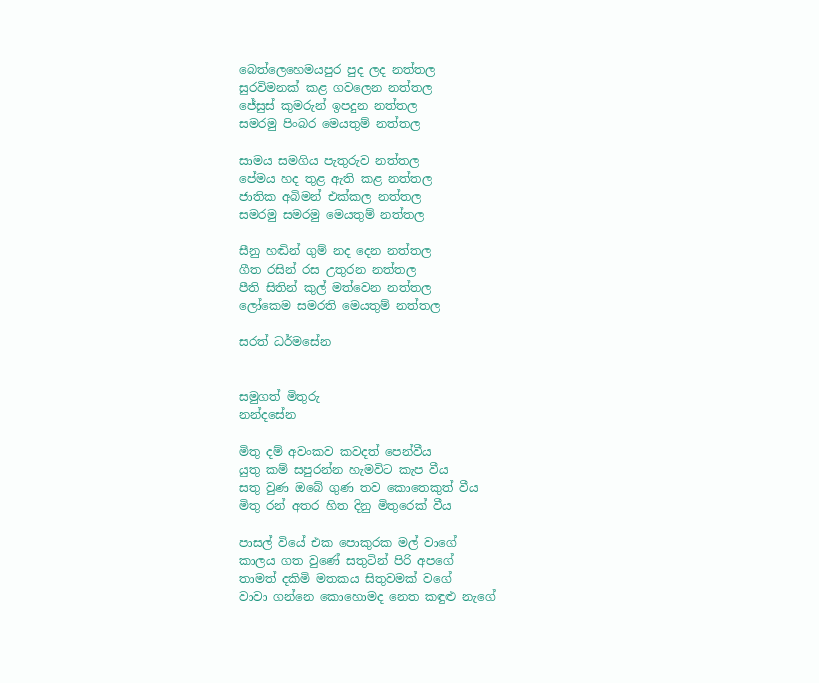බෙත්ලෙහෙමයපුර පුද ලද නත්තල
සුරවිමනක් කළ ගවලෙන නත්තල
ජේසුස් කුමරුන් ඉපදුන නත්තල
සමරමු පිංබර මෙයතුම් නත්තල

සාමය සමගිය පැතුරුව නත්තල
පේමය හද තුළ ඇති කළ නත්තල
ජාතික අබිමන් එක්කල නත්තල
සමරමු සමරමු මෙයතුම් නත්තල

සීනු හඬින් ගුම් නද දෙන නත්තල
ගීත රසින් රස උතුරන නත්තල
පීති සිතින් කුල් මත්වෙන නත්තල
ලෝකෙම සමරති මෙයතුම් නත්තල

සරත් ධර්මසේන


සමුගත් මිතුරු
නන්දසේන

මිතු දම් අවංකව කවදත් පෙන්වීය
යුතු කම් සපුරන්න හැමවිට කැප වීය
සතු වුණ ඔබේ ගුණ තව කොතෙකුත් වීය
මිතු රන් අතර හිත දිනු මිතුරෙක් වීය

පාසල් වියේ එක පොකුරක මල් වාගේ
කාලය ගත වුණේ සතුටින් පිරි අපගේ
තාමත් දකිමි මතකය සිතුවමක් වගේ
වාවා ගන්නෙ කොහොමද නෙත කඳුළු නැගේ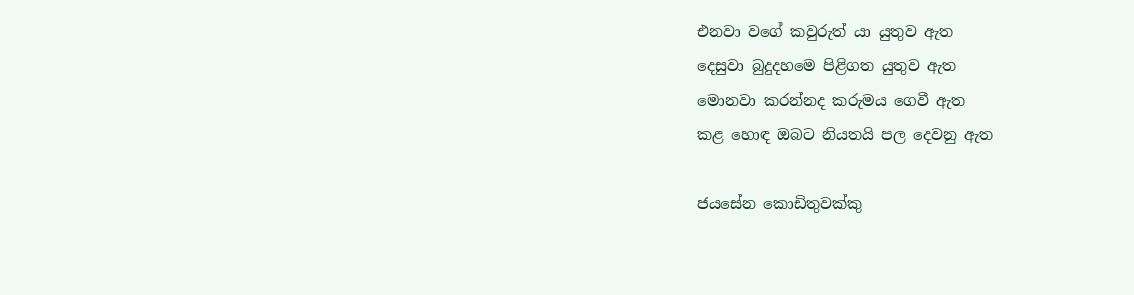එනවා වගේ කවුරුත් යා යුතුව ඇත
දෙසුවා බුදුදහමෙ පිළිගත යුතුව ඇත
මොනවා කරන්නද කරුමය ගෙවී ඇත
කළ හොඳ ඔබට නියතයි පල දෙවනු ඇත

ජයසේන කොඩිතුවක්කු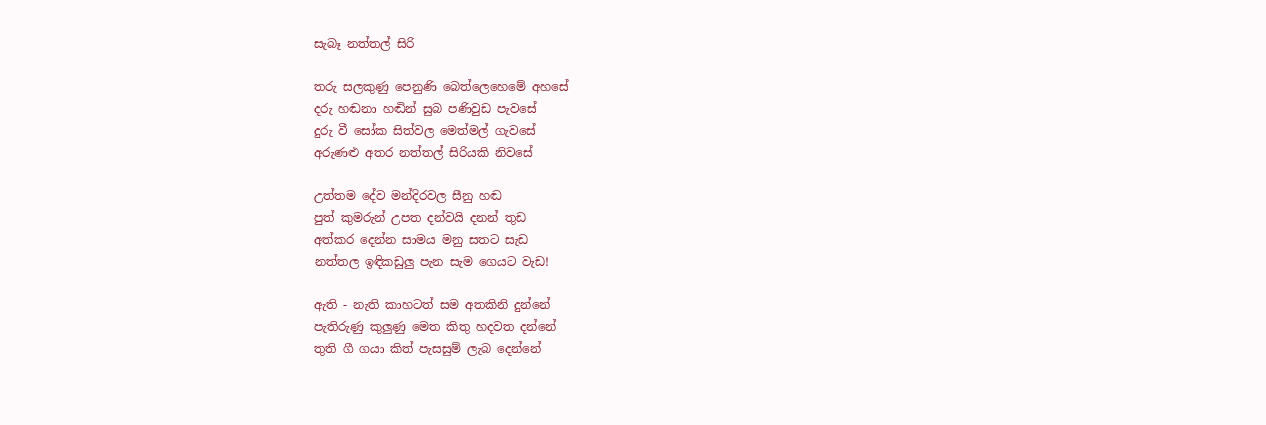සැබෑ නත්තල් සිරි

තරු සලකුණු පෙනුණි බෙත්ලෙහෙමේ අහසේ
දරු හඬනා හඬින් සුබ පණිවුඩ පැව‍සේ
දුරු වී සෝක සිත්වල මෙත්මල් ගැවසේ
අරුණළු අතර නත්තල් සිරියකි නිවසේ

උත්තම දේව මන්දිරවල සීනු හඬ
පුත් කුමරුන් උපත දන්වයි දනන් තුඩ
අත්කර දෙන්න සාමය මනු සතට සැඩ
නත්තල ඉඳිකඩුලු පැන සැම ගෙයට වැඩ!

ඇති - නැති කාහටත් සම අතකිනි දුන්නේ
පැතිරුණු කුලුණු මෙත කිතු හදවත දන්නේ
තුති ගී ගයා කිත් පැසසුම් ලැබ දෙන්නේ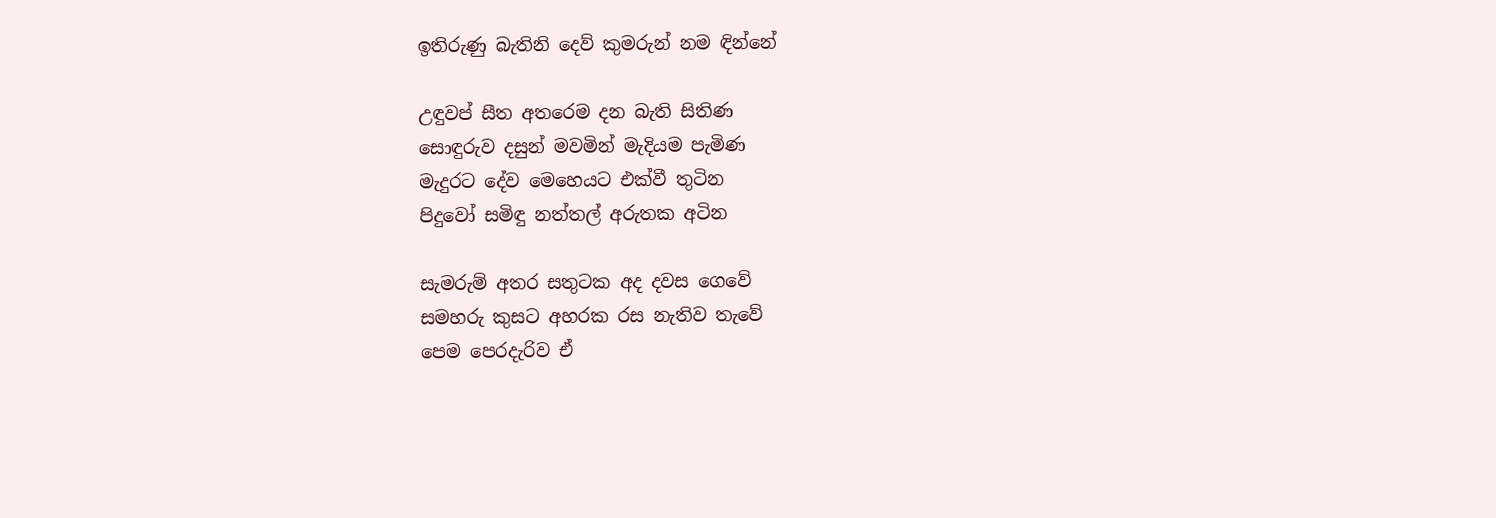ඉතිරුණු බැතිනි දෙව් කුමරුන් නම ඳින්නේ

උඳුවප් සීත අතරෙම දන බැති සිතිණ
සොඳුරුව දසුන් මවමින් මැදියම පැමිණ
මැදුරට දේව මෙහෙයට එක්වී තුටින
පිදුවෝ සමිඳු නත්තල් අරුතක අටින

සැමරුම් අතර සතුටක අද දවස ගෙවේ
සමහරු කුසට අහරක රස නැතිව තැවේ
පෙම පෙරදැරිව ඒ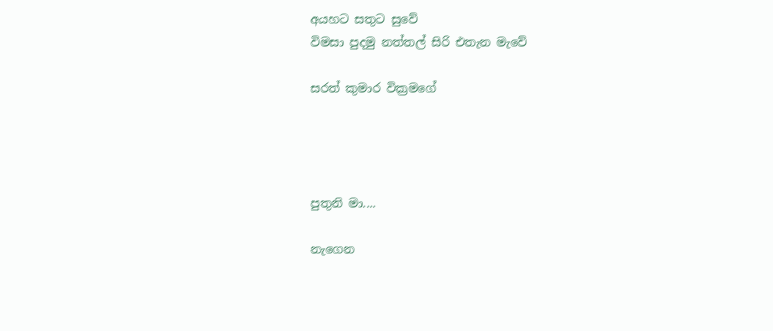අයහට සතුට සුවේ
විමසා පුදමු නත්තල් සිරි එතැන මැවේ

සරත් කුමාර වික්‍රමගේ




පුතුනි මා....

නැගෙන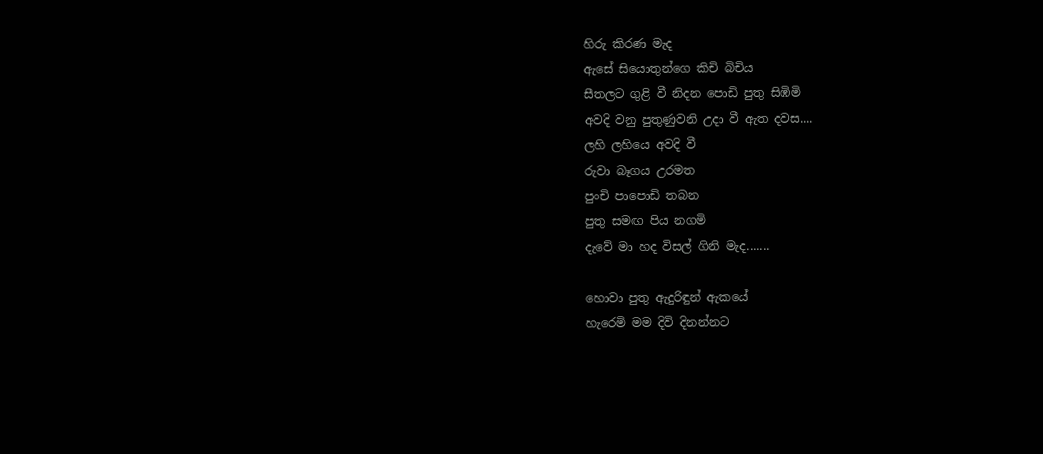හිරු කිරණ මැද
ඇසේ සියොතුන්ගෙ කිචි බිචිය
සීතලට ගුළි වී නිදන පොඩි පුතු සිඹිමි
අවදි වනු පුතුණුවනි උදා වී ඇත දවස....
ලහි ලහියෙ අවදි වී
රුවා බෑගය උරමත
පුංචි පාපොඩි තබන
පුතු සමඟ පිය නගමි
දැවේ මා හද විසල් ගිනි මැද.......

හොවා පුතු ඇදුරිඳුන් ඇකයේ
හැරෙමි මම දිවි දිනන්නට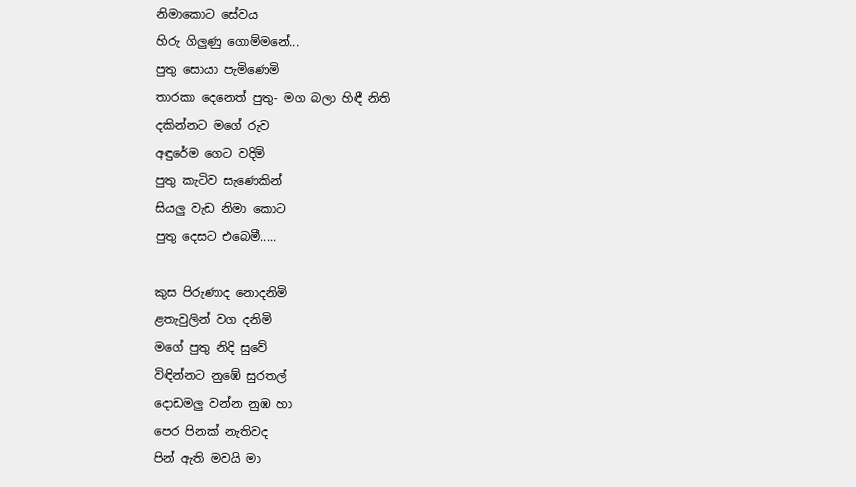නිමාකොට සේවය
හිරු ගිලුණු ගොම්මනේ...
පුතු සොයා පැමිණෙමි
තාරකා දෙනෙත් පුතු‐ මග බලා හිඳී නිති
දකින්නට මගේ රුව
අඳුරේම ගෙට වදිමි
පුතු කැටිව සැණෙකින්
සියලු වැඩ නිමා කොට
පුතු දෙසට එබෙමී.....

කුස පිරුණාද නොදනිමි
ළතැවුලින් වග දනිමි
මගේ පුතු නිදි සුවේ
විඳින්නට නුඹේ සුරතල්
දොඩමලු වන්න නුඹ හා
පෙර පිනක් නැතිවද
පින් ඇති මවයි මා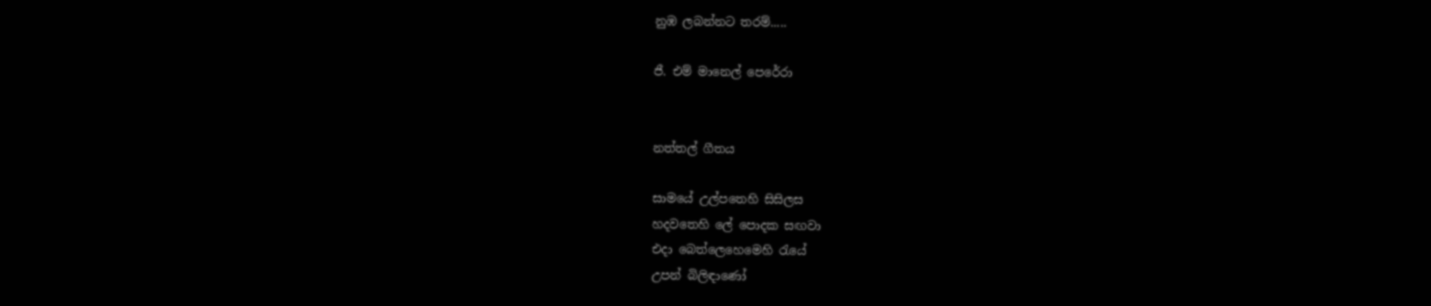නුඹ ලබන්නට තරම්.....

ජී. එම් මානෙල් පෙරේරා


නත්තල් ගීතය

සාමයේ උල්පතෙහි සිසිලස
හදවතෙහි ලේ පොදක සඟවා
එදා බෙත්ලෙහෙමෙහි රැයේ
උපන් බිලිඳාණෝ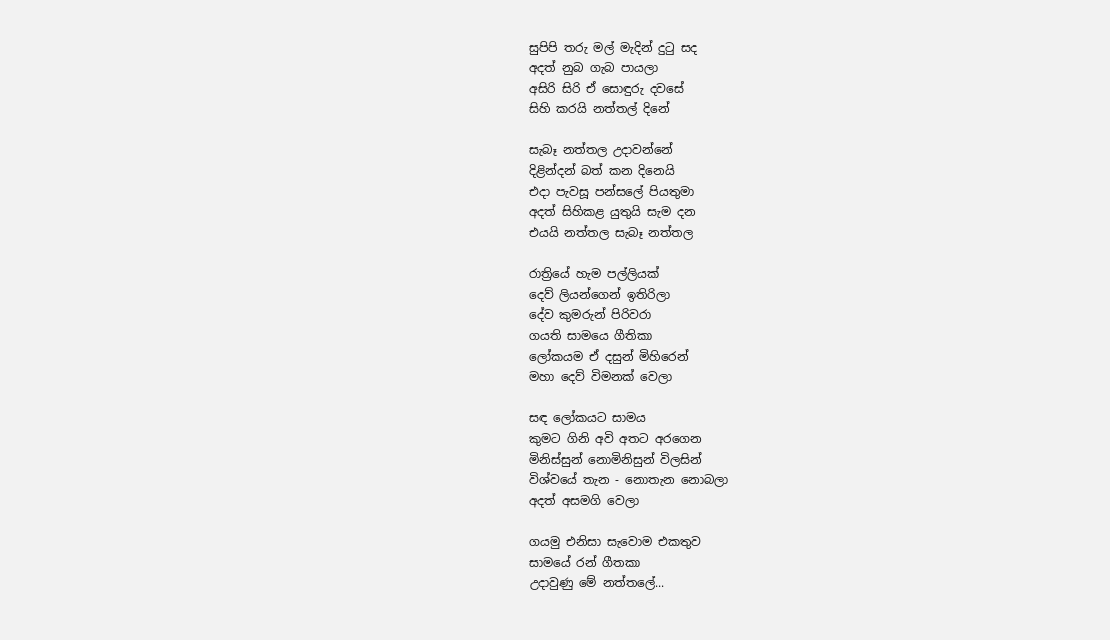සුපිපි තරු මල් මැදින් දුටු සද
අදත් නුබ ගැබ පායලා
අසිරි සිරි ඒ සොඳුරු දවසේ
සිහි කරයි නත්තල් දිනේ

සැබෑ නත්තල උදාවන්නේ
දිළින්දන් බත් කන දිනෙයි
එදා පැවසූ පන්සලේ පියතුමා
අදත් සිහිකළ යුතුයි සැම දන
එයයි නත්තල සැබෑ නත්තල

රාත්‍රියේ හැම පල්ලියක්
දෙව් ලියන්ගෙන් ඉතිරිලා
දේව කුමරුන් පිරිවරා
ගයති සාමයෙ ගීතිකා
ලෝකයම ඒ දසුන් මිහිරෙන්
මහා දෙව් විමනක් වෙලා

සඳ ලෝකයට සාමය
කුමට ගිනි අවි අතට අරගෙන
මිනිස්සුන් නොමිනිසුන් විලසින්
විශ්වයේ තැන - නොතැන නොබලා
අදත් අසමගි වෙලා

ගයමු එනිසා සැවොම එකතුව
සාමයේ රන් ගීතකා
උදාවුණු මේ නත්තලේ...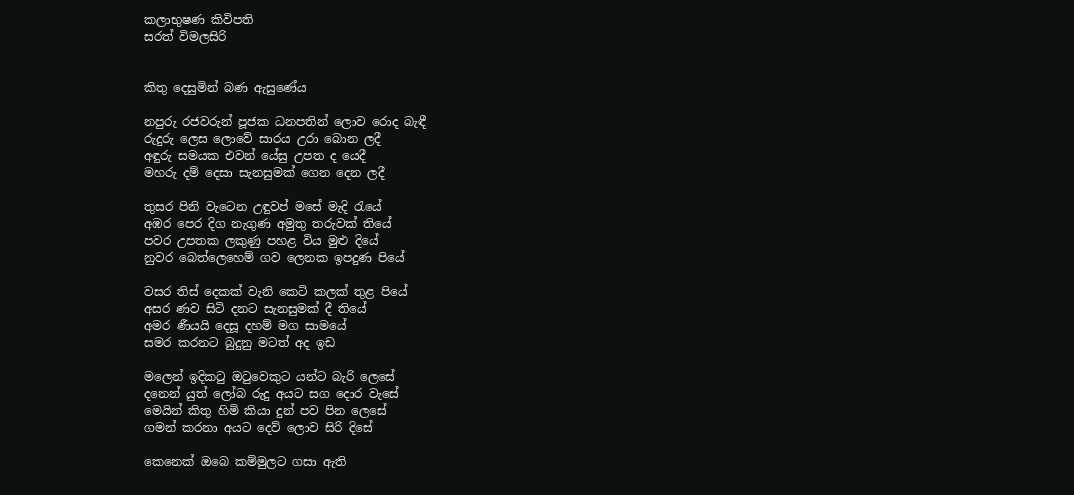කලාභුෂණ කිවිපති
සරත් විමලසිරි


කිතු දෙසුමින් බණ ඇසුණේය

නපුරු රජවරුන් පූජක ධනපතින් ලොව ‍රොද බැඳී
රුදුරු ලෙස ලොවේ සාරය උරා බොන ලදී
අඳුරු සමයක එවන් යේසු උපත ද යෙදී
මහරු දම් දෙසා සැනසුමක් ගෙන දෙන ලදී

තුසර පිනි වැටෙන උඳුවප් මසේ මැදි රැයේ
අඹර පෙර දිග නැගුණ අමුතු තරුවක් තියේ
පවර උපතක ලකුණු පහළ විය මුළු දියේ
නුවර බෙත්ලෙහෙම් ගව ලෙනක ඉපදුණ පියේ

වසර තිස් දෙකක් වැනි කෙටි කලක් තුළ පියේ‍
අසර ණව සිටි දනට සැනසුමක් දී තියේ
අමර ණීයයි දෙසූ දහම් මග සාමයේ
සමර කරනට බුදුනු මටත් අද ඉඩ

මලෙන් ඉදිකටු ඔටුවෙකුට යන්ට බැරි ලෙසේ
දනෙන් යුත් ලෝබ රුදු අයට සග දොර වැසේ
මෙයින් කිතු හිමි කියා දුන් පව පින ලෙසේ
ගමන් කරනා අයට දෙව් ලොව සිරි දිසේ

කෙනෙක් ඔබෙ කම්මුලට ගසා ඇති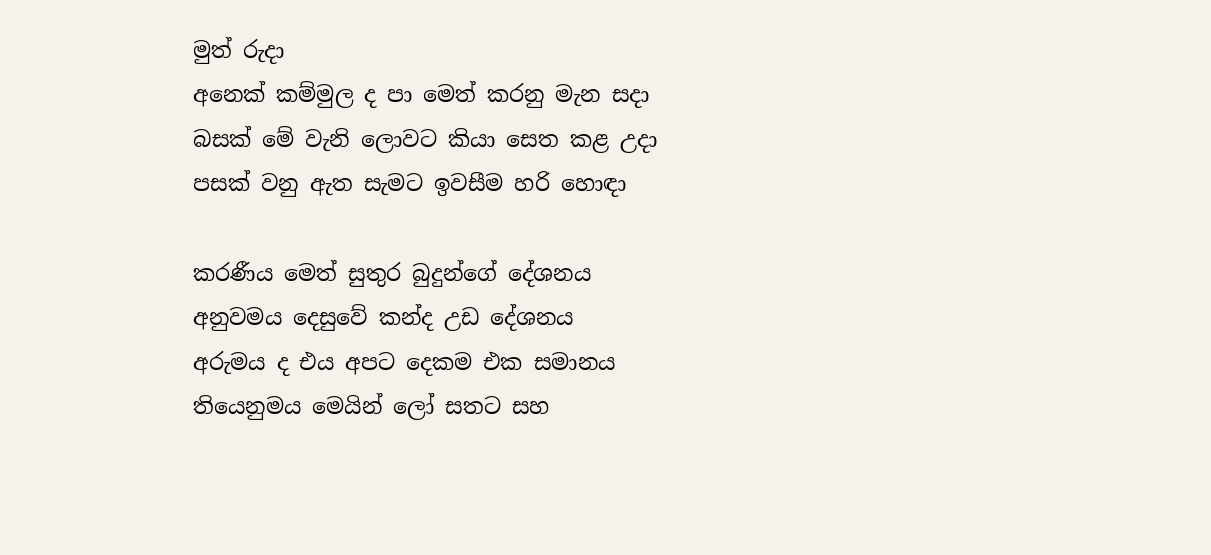මුත් රුදා
අනෙක් කම්මුල ද පා මෙත් කරනු මැන සදා
බසක් මේ වැනි ලොවට කියා සෙත කළ උදා
පසක් වනු ඇත සැමට ඉවසීම හරි හොඳා

කරණීය මෙත් සුතුර බුදුන්ගේ දේශනය
අනුවමය දෙසුවේ කන්ද උඩ දේශනය
අරුමය ද එය අපට දෙකම එක සමානය
තියෙනුමය මෙයින් ලෝ සතට සහ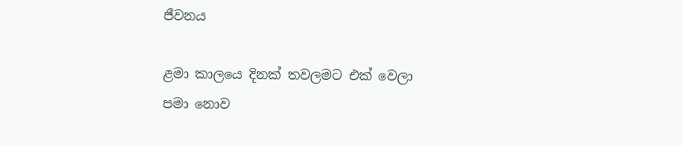ජීවනය

ළමා කාලයෙ දිනක් තවලමට එක් වෙලා
පමා නොව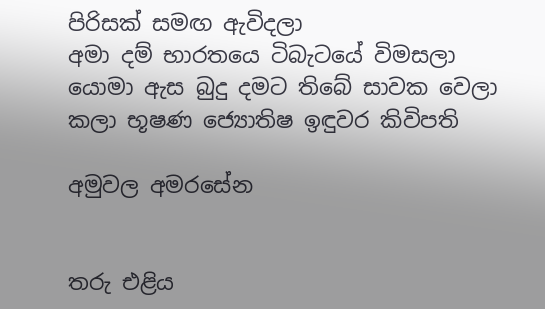පිරිසක් සමඟ ඇවිදලා
අමා දම් භාරතයෙ ටිබැටයේ විමසලා
යොමා ඇස බුදු දමට තිබේ සාවක වෙලා
කලා භූෂණ ජ්‍යොතිෂ ඉඳුවර කිවිපති

අමු‍වල අමරසේන


තරු එළිය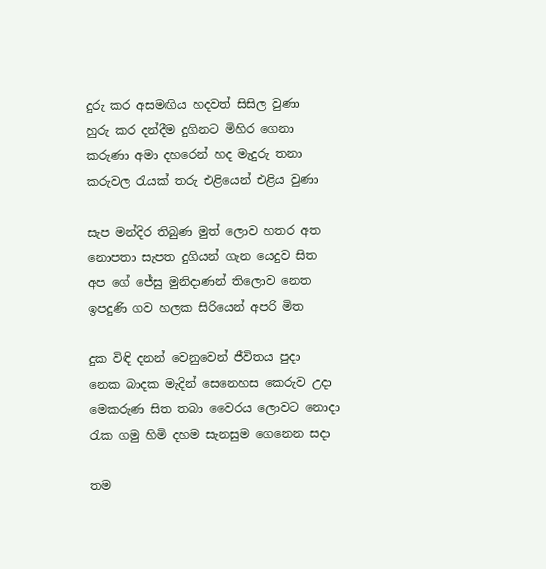දුරු කර අසමඟිය හදවත් සිසිල වුණා
හුරු කර දන්දීම දුගිනට මිහිර ගෙනා
කරුණා අමා දහරෙන් හද මැදුරු තනා
කරුවල රැයක් තරු එළියෙන් එළිය වුණා

සැප මන්දිර තිබුණ මුත් ලොව හතර අත‍
නොපතා සැපත දුගියන් ගැන යෙදුව සිත
අප ගේ ජේසු මුනිදාණන් තිලොව නෙත
ඉපදුණි ගව හලක සිරියෙන් අපරි මිත

දුක විඳි දනන් වෙනුවෙන් ජීවිතය පුදා‍
නෙක බාදක මැදින් සෙනෙහස කෙරුව උදා
මෙකරුණ සිත තබා වෛරය ලොවට නොදා
රැක ගමු හිමි දහම සැනසුම ගෙනෙන සදා

තම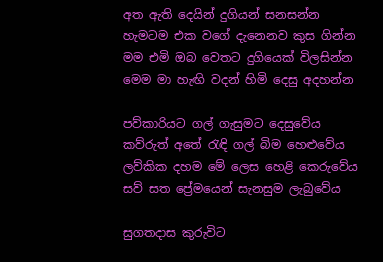අත ඇති දෙයින් දුගියන් සනසන්න
හැමටම එක වගේ දැනෙනව කුස ගින්න
මම එමි ඔබ වෙතට දුගියෙක් විලසින්න
මෙම මා හැඟි වදන් හිමි දෙසු අදහන්න

පව්කාරියට ගල් ගැසුමට දෙසුවේය
කව්රුත් අතේ රැඳි ගල් බිම හෙළුවේය
ලව්කික දහම මේ ලෙස හෙළි කෙරුවේය
සව් සත ප්‍රේමයෙන් සැනසුම ලැබුවේය

සුගතදාස කුරුවිට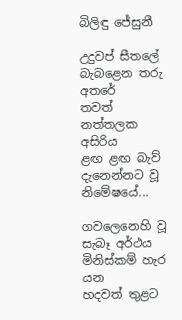බිලිඳු ජේසුනී

උදුවප් සීතලේ
බැබළෙන තරු අතරේ
තවත් නත්තලක අසිරිය
ළඟ ළඟ බැව්
දැනෙන්නට වූ නිමේෂයේ...

ගවලෙනෙහි වූ සැබෑ අර්ථය
මිනිස්කම් හැර යන
හදවත් තුළට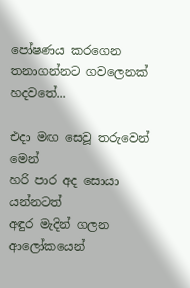පෝෂණය කරගෙන
තනාගන්නට ගවලෙනක් හදවතේ...

එදා මඟ සෙවූ තරුවෙන් මෙන්
හරි පාර අද සොයා යන්නටත්
අඳුර මැදින් ගලන ආලෝකයෙන්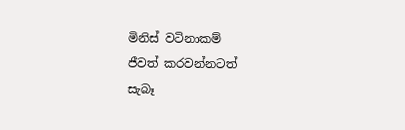මිනිස් වටිනාකම්
ජීවත් කරවන්නටත්
සැබෑ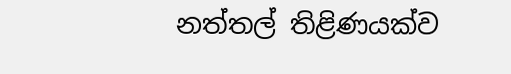නත්තල් තිළිණයක්ව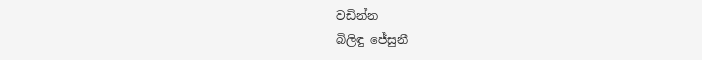වඩින්න
බිලිඳු ජේසුනී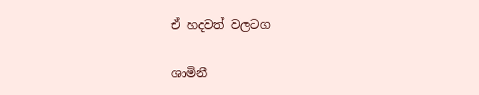ඒ හදවත් වලටග

ශාමිනී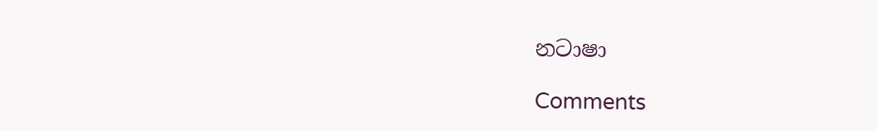නටාෂා

Comments